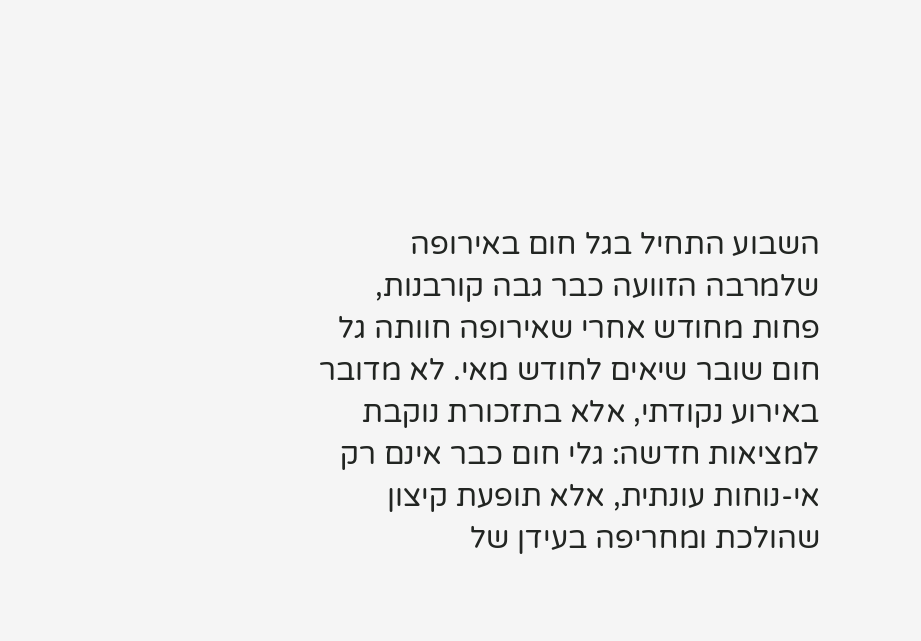השבוע התחיל בגל חום באירופה שלמרבה הזוועה כבר גבה קורבנות, פחות מחודש אחרי שאירופה חוותה גל חום שובר שיאים לחודש מאי. לא מדובר באירוע נקודתי, אלא בתזכורת נוקבת למציאות חדשה: גלי חום כבר אינם רק אי-נוחות עונתית, אלא תופעת קיצון שהולכת ומחריפה בעידן של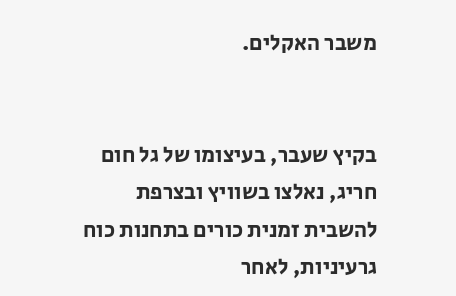משבר האקלים.


בקיץ שעבר, בעיצומו של גל חום חריג, נאלצו בשוויץ ובצרפת להשבית זמנית כורים בתחנות כוח גרעיניות, לאחר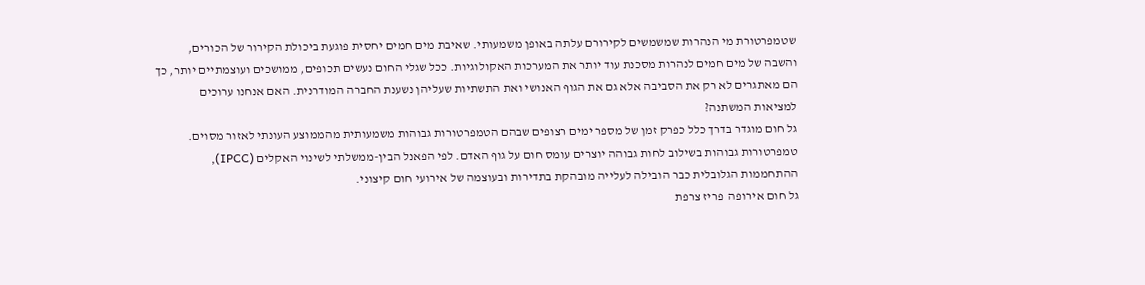שטמפרטורת מי הנהרות שמשמשים לקירורם עלתה באופן משמעותי. שאיבת מים חמים יחסית פוגעת ביכולת הקירור של הכורים, והשבה של מים חמים לנהרות מסכנת עוד יותר את המערכות האקולוגיות. ככל שגלי החום נעשים תכופים, ממושכים ועוצמתיים יותר, כך הם מאתגרים לא רק את הסביבה אלא גם את הגוף האנושי ואת התשתיות שעליהן נשענת החברה המודרנית. האם אנחנו ערוכים למציאות המשתנה?
גל חום מוגדר בדרך כלל כפרק זמן של מספר ימים רצופים שבהם הטמפרטורות גבוהות משמעותית מהממוצע העונתי לאזור מסוים. טמפרטורות גבוהות בשילוב לחות גבוהה יוצרים עומס חום על גוף האדם. לפי הפאנל הבין-ממשלתי לשינוי האקלים (IPCC), ההתחממות הגלובלית כבר הובילה לעלייה מובהקת בתדירות ובעוצמה של אירועי חום קיצוני.
גל חום אירופה  פריז צרפת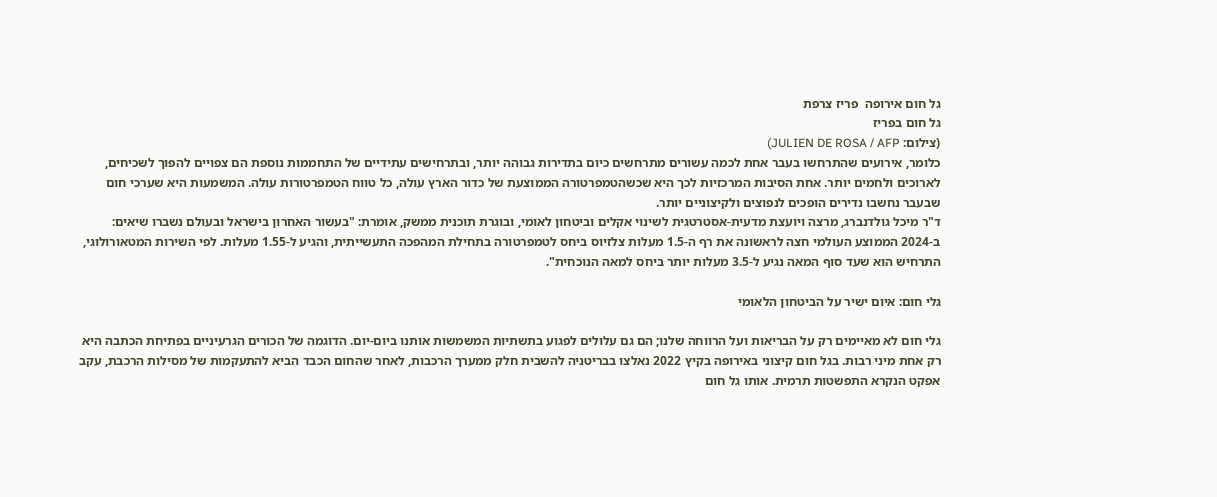גל חום אירופה  פריז צרפת
גל חום בפריז
(צילום: JULIEN DE ROSA / AFP)
כלומר, אירועים שהתרחשו בעבר אחת לכמה עשורים מתרחשים כיום בתדירות גבוהה יותר, ובתרחישים עתידיים של התחממות נוספת הם צפויים להפוך לשכיחים, לארוכים ולחמים יותר. אחת הסיבות המרכזיות לכך היא שכשהטמפרטורה הממוצעת של כדור הארץ עולה, כל טווח הטמפרטורות עולה. המשמעות היא שערכי חום שבעבר נחשבו נדירים הופכים לנפוצים ולקיצוניים יותר.
ד"ר מיכל גולדנברג, מרצה ויועצת מדעית-אסטרטגית לשינוי אקלים וביטחון לאומי, ובוגרת תוכנית ממשק, אומרת: "בעשור האחרון בישראל ובעולם נשברו שיאים: ב-2024 הממוצע העולמי חצה לראשונה את רף ה-1.5 מעלות צלזיוס ביחס לטמפרטורה בתחילת המהפכה התעשייתית, והגיע ל-1.55 מעלות. לפי השירות המטאורולוגי, התרחיש הוא שעד סוף המאה נגיע ל-3.5 מעלות יותר ביחס למאה הנוכחית".

גלי חום: איום ישיר על הביטחון הלאומי

גלי חום לא מאיימים רק על הבריאות ועל הרווחה שלנו; הם גם עלולים לפגוע בתשתיות המשמשות אותנו ביום-יום. הדוגמה של הכורים הגרעיניים בפתיחת הכתבה היא רק אחת מיני רבות. בגל חום קיצוני באירופה בקיץ 2022 נאלצו בבריטניה להשבית חלק ממערך הרכבות, לאחר שהחום הכבד הביא להתעקמות של מסילות הרכבת, עקב אפקט הנקרא התפשטות תרמית. אותו גל חום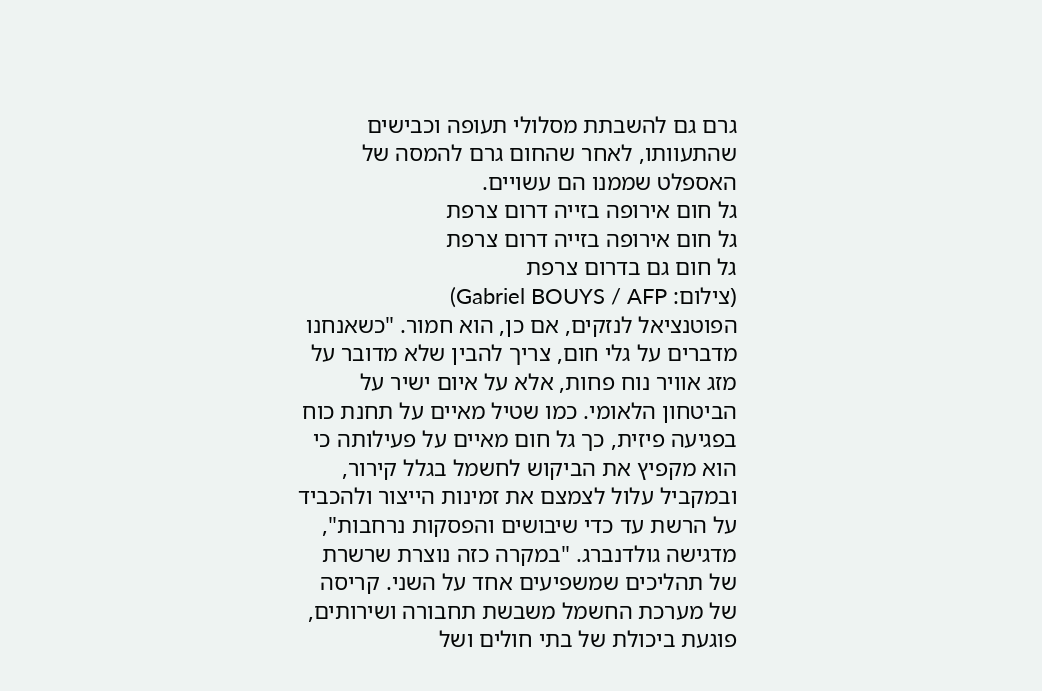גרם גם להשבתת מסלולי תעופה וכבישים שהתעוותו, לאחר שהחום גרם להמסה של האספלט שממנו הם עשויים.
גל חום אירופה בזייה דרום צרפת
גל חום אירופה בזייה דרום צרפת
גל חום גם בדרום צרפת
(צילום: Gabriel BOUYS / AFP)
הפוטנציאל לנזקים, אם כן, הוא חמור. "כשאנחנו מדברים על גלי חום, צריך להבין שלא מדובר על מזג אוויר נוח פחות, אלא על איום ישיר על הביטחון הלאומי. כמו שטיל מאיים על תחנת כוח בפגיעה פיזית, כך גל חום מאיים על פעילותה כי הוא מקפיץ את הביקוש לחשמל בגלל קירור, ובמקביל עלול לצמצם את זמינות הייצור ולהכביד על הרשת עד כדי שיבושים והפסקות נרחבות", מדגישה גולדנברג. "במקרה כזה נוצרת שרשרת של תהליכים שמשפיעים אחד על השני. קריסה של מערכת החשמל משבשת תחבורה ושירותים, פוגעת ביכולת של בתי חולים ושל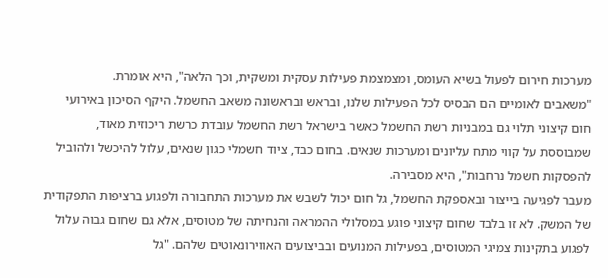מערכות חירום לפעול בשיא העומס, ומצמצמת פעילות עסקית ומשקית, וכך הלאה", היא אומרת.
"משאבים לאומיים הם הבסיס לכל הפעילות שלנו, ובראש ובראשונה משאב החשמל. היקף הסיכון באירועי חום קיצוני תלוי גם במבניות רשת החשמל כאשר בישראל רשת החשמל עובדת כרשת ריכוזית מאוד, שמבוססת על קווי מתח עליונים ומערכות שנאים. בחום כבד, ציוד חשמלי כגון שנאים, עלול להיכשל ולהוביל להפסקות חשמל נרחבות", היא מסבירה.
מעבר לפגיעה בייצור ובאספקת החשמל, גל חום יכול לשבש את מערכות התחבורה ולפגוע ברציפות התפקודית של המשק. לא זו בלבד שחום קיצוני פוגע במסלולי ההמראה והנחיתה של מטוסים, אלא גם שחום גבוה עלול לפגוע בתקינות צמיגי המטוסים, בפעילות המנועים ובביצועים האווירונאוטים שלהם. "גל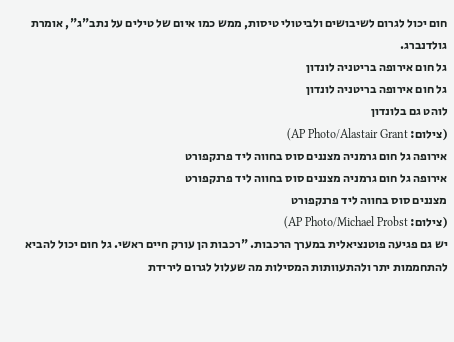חום יכול לגרום לשיבושים ולביטולי טיסות, ממש כמו איום של טילים על נתב"ג", אומרת גולדנברג.
גל חום אירופה בריטניה לונדון
גל חום אירופה בריטניה לונדון
לוהט גם בלונדון
(צילום: AP Photo/Alastair Grant)
אירופה גל חום גרמניה מצננים סוס בחווה ליד פרנקפורט
אירופה גל חום גרמניה מצננים סוס בחווה ליד פרנקפורט
מצננים סוס בחווה ליד פרנקפורט
(צילום: AP Photo/Michael Probst)
יש גם פגיעה פוטנציאלית במערך הרכבות. "רכבות הן עורק חיים ראשי. גל חום יכול להביא להתחממות יתר ולהתעוותות המסילות מה שעלול לגרום לירידת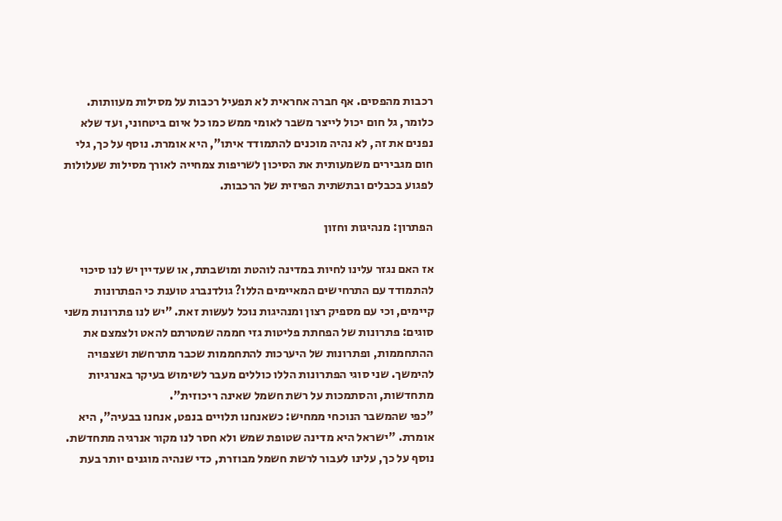רכבות מהפסים. אף חברה אחראית לא תפעיל רכבות על מסילות מעוותות. כלומר, גל חום יכול לייצר משבר לאומי ממש כמו כל איום ביטחוני, ועד שלא נפנים את זה, לא נהיה מוכנים להתמודד איתו", היא אומרת. נוסף על כך, גלי חום מגבירים משמעותית את הסיכון לשריפות צמחייה לאורך מסילות שעלולות לפגוע בכבלים ובתשתית הפיזית של הרכבות.

הפתרון: מנהיגות וחזון

אז האם נגזר עלינו לחיות במדינה לוהטת ומושבתת, או שעדיין יש לנו סיכוי להתמודד עם התרחישים המאיימים הללו? גולדנברג טוענת כי הפתרונות קיימים, וכי עם מספיק רצון ומנהיגות נוכל לעשות זאת. "יש לנו פתרונות משני סוגים: פתרונות של הפחתת פליטות גזי חממה שמטרתם להאט ולצמצם את ההתחממות, ופתרונות של היערכות להתחממות שכבר מתרחשת ושצפויה להימשך. שני סוגי הפתרונות הללו כוללים מעבר לשימוש בעיקר באנרגיות מתחדשות, והסתמכות על רשת חשמל שאינה ריכוזית".
"כפי שהמשבר הנוכחי ממחיש: כשאנחנו תלויים בנפט, אנחנו בבעיה", היא אומרת. "ישראל היא מדינה שטופת שמש ולא חסר לנו מקור אנרגיה מתחדשת. נוסף על כך, עלינו לעבור לרשת חשמל מבוזרת, כדי שנהיה מוגנים יותר בעת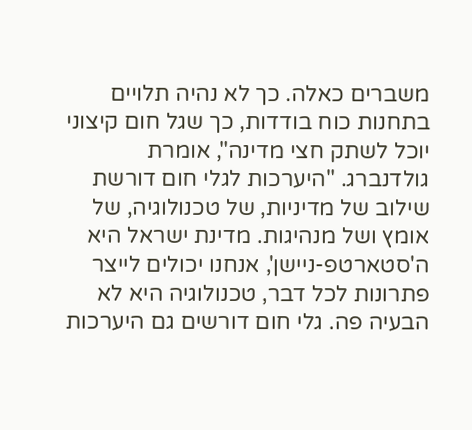משברים כאלה. כך לא נהיה תלויים בתחנות כוח בודדות, כך שגל חום קיצוני יוכל לשתק חצי מדינה", אומרת גולדנברג. "היערכות לגלי חום דורשת שילוב של מדיניות, של טכנולוגיה, של אומץ ושל מנהיגות. מדינת ישראל היא ה'סטארטפ-ניישן', אנחנו יכולים לייצר פתרונות לכל דבר, טכנולוגיה היא לא הבעיה פה. גלי חום דורשים גם היערכות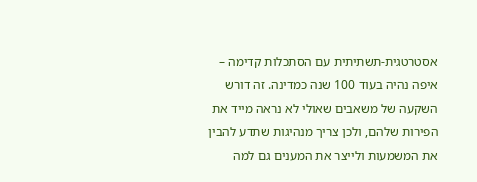אסטרטגית-תשתיתית עם הסתכלות קדימה – איפה נהיה בעוד 100 שנה כמדינה. זה דורש השקעה של משאבים שאולי לא נראה מייד את הפירות שלהם, ולכן צריך מנהיגות שתדע להבין את המשמעות ולייצר את המענים גם למה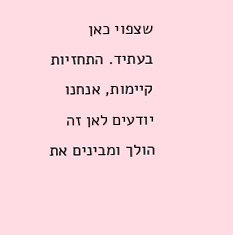שצפוי כאן בעתיד. התחזיות קיימות, אנחנו יודעים לאן זה הולך ומבינים את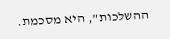ההשלכות", היא מסכמת.